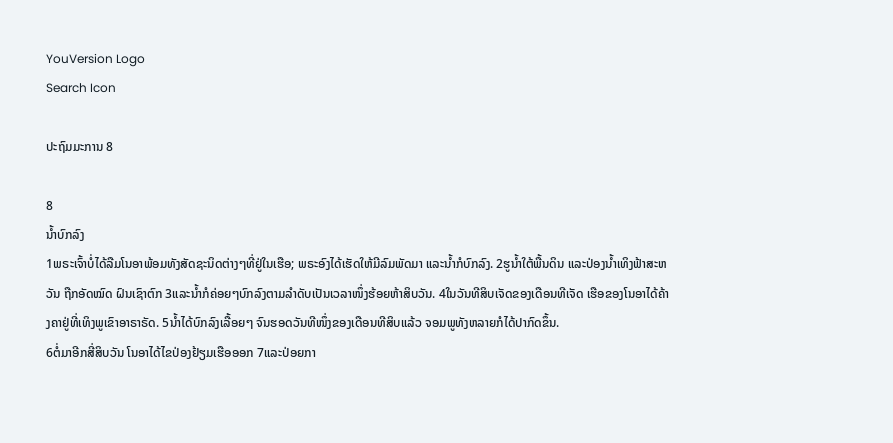YouVersion Logo
Search Icon

ປະຖົມມະການ 8

8
ນໍ້າບົກລົງ
1ພຣະເຈົ້າບໍ່ໄດ້ລືມໂນອາພ້ອມທັງສັດຊະນິດຕ່າງໆທີ່ຢູ່ໃນເຮືອ; ພຣະອົງໄດ້ເຮັດໃຫ້ມີລົມພັດມາ ແລະນໍ້າກໍບົກລົງ. 2ຮູນໍ້າໃຕ້ພື້ນດິນ ແລະປ່ອງນໍ້າເທິງຟ້າສະຫວັນ ຖືກອັດໝົດ ຝົນເຊົາຕົກ 3ແລະນໍ້າກໍຄ່ອຍໆບົກລົງຕາມລຳດັບເປັນເວລາໜຶ່ງຮ້ອຍຫ້າສິບວັນ. 4ໃນວັນທີສິບເຈັດຂອງເດືອນທີເຈັດ ເຮືອຂອງໂນອາໄດ້ຄ້າງຄາຢູ່ທີ່ເທິງພູເຂົາອາຣາຣັດ. 5ນໍ້າໄດ້ບົກລົງເລື້ອຍໆ ຈົນຮອດວັນທີໜຶ່ງຂອງເດືອນທີສິບແລ້ວ ຈອມພູທັງຫລາຍກໍໄດ້ປາກົດຂຶ້ນ.
6ຕໍ່ມາອີກສີ່ສິບວັນ ໂນອາໄດ້ໄຂປ່ອງຢ້ຽມເຮືອອອກ 7ແລະປ່ອຍກາ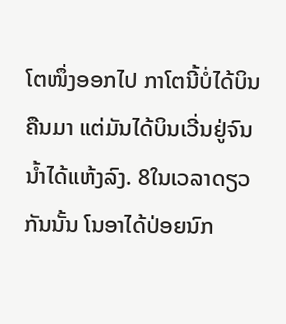ໂຕໜຶ່ງອອກໄປ ກາໂຕນີ້ບໍ່ໄດ້ບິນຄືນມາ ແຕ່ມັນໄດ້ບິນເວີ່ນຢູ່ຈົນນໍ້າໄດ້ແຫ້ງລົງ. 8ໃນເວລາດຽວກັນນັ້ນ ໂນອາໄດ້ປ່ອຍນົກ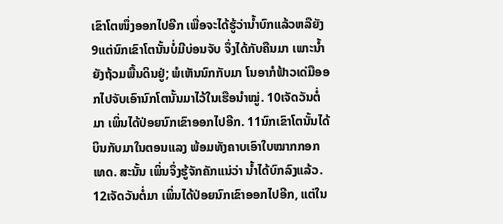ເຂົາໂຕໜຶ່ງອອກໄປອີກ ເພື່ອຈະໄດ້ຮູ້ວ່ານໍ້າບົກແລ້ວຫລືຍັງ 9ແຕ່ນົກເຂົາໂຕນັ້ນບໍ່ມີບ່ອນຈັບ ຈຶ່ງໄດ້ກັບຄືນມາ ເພາະນໍ້າຍັງຖ້ວມພື້ນດິນຢູ່; ພໍເຫັນນົກກັບມາ ໂນອາກໍຟ້າວເດ່ມືອອກໄປຈັບເອົານົກໂຕນັ້ນມາໄວ້ໃນເຮືອນຳໝູ່. 10ເຈັດວັນຕໍ່ມາ ເພິ່ນໄດ້ປ່ອຍນົກເຂົາອອກໄປອີກ. 11ນົກເຂົາໂຕນັ້ນໄດ້ບິນກັບມາໃນຕອນແລງ ພ້ອມທັງຄາບເອົາໃບໝາກກອກເທດ. ສະນັ້ນ ເພິ່ນຈຶ່ງຮູ້ຈັກຄັກແນ່ວ່າ ນໍ້າໄດ້ບົກລົງແລ້ວ. 12ເຈັດວັນຕໍ່ມາ ເພິ່ນໄດ້ປ່ອຍນົກເຂົາອອກໄປອີກ, ແຕ່ໃນ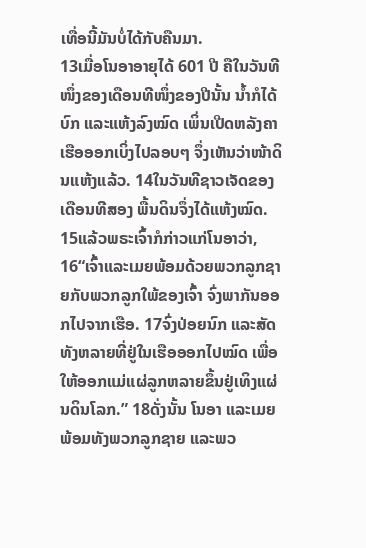ເທື່ອນີ້ມັນບໍ່ໄດ້ກັບຄືນມາ.
13ເມື່ອໂນອາອາຍຸໄດ້ 601 ປີ ຄືໃນວັນທີໜຶ່ງຂອງເດືອນທີໜຶ່ງຂອງປີນັ້ນ ນໍ້າກໍໄດ້ບົກ ແລະແຫ້ງລົງໝົດ ເພິ່ນເປີດຫລັງຄາເຮືອອອກເບິ່ງໄປລອບໆ ຈຶ່ງເຫັນວ່າໜ້າດິນແຫ້ງແລ້ວ. 14ໃນວັນທີຊາວເຈັດຂອງເດືອນທີສອງ ພື້ນດິນຈຶ່ງໄດ້ແຫ້ງໝົດ.
15ແລ້ວພຣະເຈົ້າກໍກ່າວແກ່ໂນອາວ່າ, 16“ເຈົ້າແລະເມຍພ້ອມດ້ວຍພວກລູກຊາຍກັບພວກລູກໃພ້ຂອງເຈົ້າ ຈົ່ງພາກັນອອກໄປຈາກເຮືອ. 17ຈົ່ງປ່ອຍນົກ ແລະສັດທັງຫລາຍທີ່ຢູ່ໃນເຮືອອອກໄປໝົດ ເພື່ອໃຫ້ອອກແມ່ແຜ່ລູກຫລາຍຂຶ້ນຢູ່ເທິງແຜ່ນດິນໂລກ.” 18ດັ່ງນັ້ນ ໂນອາ ແລະເມຍພ້ອມທັງພວກລູກຊາຍ ແລະພວ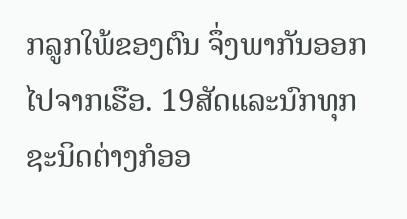ກລູກໃພ້ຂອງຕົນ ຈຶ່ງພາກັນອອກໄປຈາກເຮືອ. 19ສັດແລະນົກທຸກຊະນິດຕ່າງກໍອອ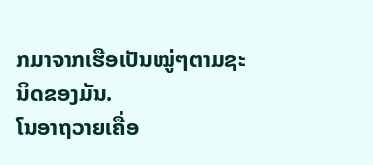ກມາຈາກເຮືອເປັນໝູ່ໆຕາມຊະນິດຂອງມັນ.
ໂນອາຖວາຍເຄື່ອ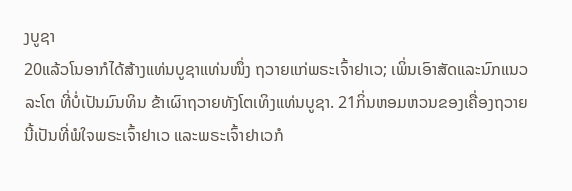ງບູຊາ
20ແລ້ວໂນອາກໍໄດ້ສ້າງແທ່ນບູຊາແທ່ນໜຶ່ງ ຖວາຍແກ່ພຣະເຈົ້າຢາເວ; ເພິ່ນເອົາສັດແລະນົກແນວລະໂຕ ທີ່ບໍ່ເປັນມົນທິນ ຂ້າເຜົາຖວາຍທັງໂຕເທິງແທ່ນບູຊາ. 21ກິ່ນຫອມຫວນຂອງເຄື່ອງຖວາຍນີ້ເປັນທີ່ພໍໃຈພຣະເຈົ້າຢາເວ ແລະພຣະເຈົ້າຢາເວກໍ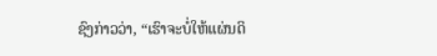ຊົງກ່າວວ່າ, “ເຮົາຈະບໍ່ໃຫ້ແຜ່ນດິ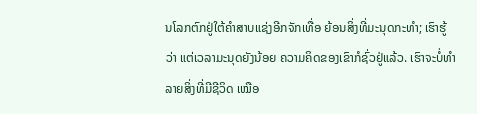ນໂລກຕົກຢູ່ໃຕ້ຄຳສາບແຊ່ງອີກຈັກເທື່ອ ຍ້ອນສິ່ງທີ່ມະນຸດກະທຳ; ເຮົາຮູ້ວ່າ ແຕ່ເວລາມະນຸດຍັງນ້ອຍ ຄວາມຄິດຂອງເຂົາກໍຊົ່ວຢູ່ແລ້ວ. ເຮົາຈະບໍ່ທຳລາຍສິ່ງທີ່ມີຊີວິດ ເໝືອ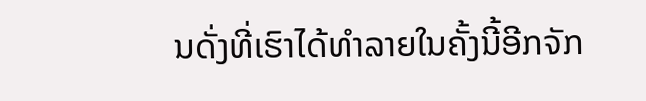ນດັ່ງທີ່ເຮົາໄດ້ທຳລາຍໃນຄັ້ງນີ້ອີກຈັກ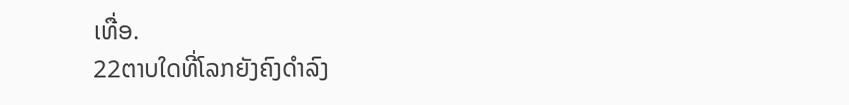ເທື່ອ.
22ຕາບໃດທີ່ໂລກຍັງຄົງດຳລົງ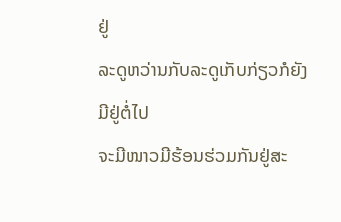ຢູ່
ລະດູຫວ່ານກັບລະດູເກັບກ່ຽວກໍຍັງມີຢູ່ຕໍ່ໄປ
ຈະມີໜາວມີຮ້ອນຮ່ວມກັນຢູ່ສະ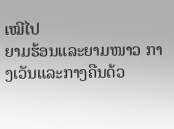ເໝີໄປ
ຍາມຮ້ອນແລະຍາມໜາວ ກາງເວັນແລະກາງຄືນດ້ວ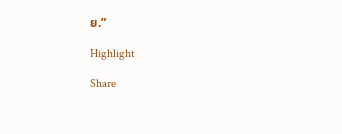ຍ.”

Highlight

Share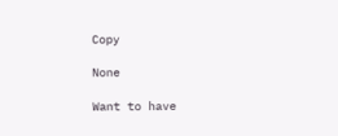Copy

None

Want to have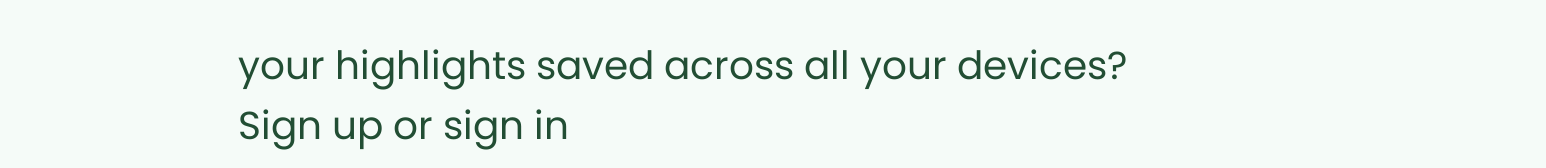your highlights saved across all your devices? Sign up or sign in